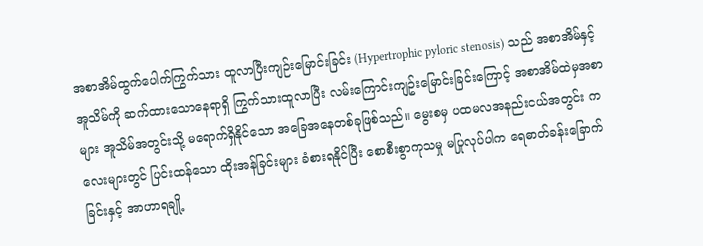အစာအိမ်ထွက်ပေါက်ကြွက်သား ထူလာပြီးကျဉ်းမြောင်းခြင်း (Hypertrophic pyloric stenosis) သည် အစာအိမ်နှင့်အူသိမ်ကို ဆက်ထားသောနေရာရှိ ကြွက်သားထူလာပြီး လမ်းကြောင်းကျဥ်းမြောင်းခြင်းကြောင့် အစာအိမ်ထဲမှအစာများ အူသိမ်အတွင်းသို့ မရောက်ရှိနိုင်သော အခြေအနေတစ်ခုဖြစ်သည်။ မွေးစမှ ပထမလအနည်းငယ်အတွင်း ကလေးများတွင် ပြင်းထန်သော ထိုးအန်ခြင်းများ ခံစားရနိုင်ပြီး စောစီးစွာကုသမှု မပြုလုပ်ပါက ရေဓာတ်ခန်းခြောက်ခြင်းနှင့် အာဟာရချို့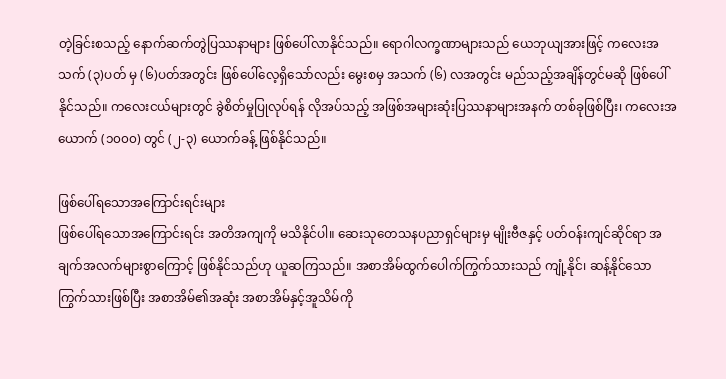တဲ့ခြင်းစသည့် နောက်ဆက်တွဲပြဿနာများ ဖြစ်ပေါ်လာနိုင်သည်။ ရောဂါလက္ခဏာများသည် ယေဘုယျအားဖြင့် ကလေးအသက် (၃)ပတ် မှ (၆)ပတ်အတွင်း ဖြစ်ပေါ်လေ့ရှိသော်လည်း မွေးစမှ အသက် (၆) လအတွင်း မည်သည့်အချိန်တွင်မဆို ဖြစ်ပေါ်နိုင်သည်။ ကလေးငယ်များတွင် ခွဲစိတ်မှုပြုလုပ်ရန် လိုအပ်သည့် အဖြစ်အများဆုံးပြဿနာများအနက် တစ်ခုဖြစ်ပြီး၊ ကလေးအယောက် (၁၀၀၀) တွင် (၂-၃) ယောက်ခန့် ဖြစ်နိုင်သည်။

ဖြစ်ပေါ်ရသောအကြောင်းရင်းများ
ဖြစ်ပေါ်ရသောအကြောင်းရင်း အတိအကျကို မသိနိုင်ပါ။ ဆေးသုတေသနပညာရှင်များမှ မျိုးဗီဇနှင့် ပတ်ဝန်းကျင်ဆိုင်ရာ အချက်အလက်များစွာကြောင့် ဖြစ်နိုင်သည်ဟု ယူဆကြသည်။ အစာအိမ်ထွက်ပေါက်ကြွက်သားသည် ကျုံ့နိုင်၊ ဆန့်နိုင်သော ကြွက်သားဖြစ်ပြီး အစာအိမ်၏အဆုံး အစာအိမ်နှင့်အူသိမ်ကို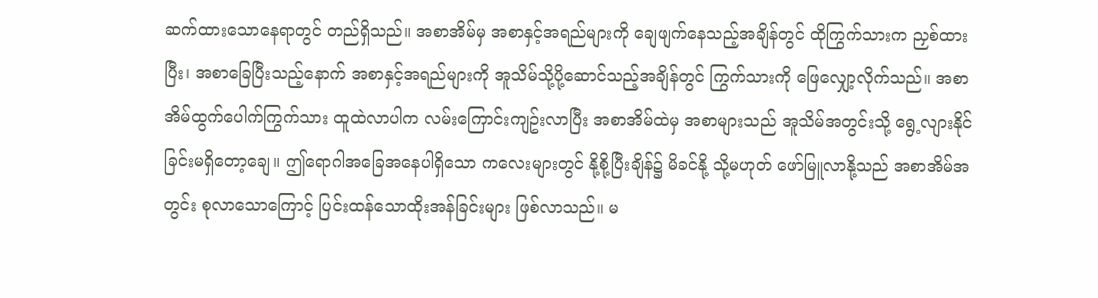ဆက်ထားသောနေရာတွင် တည်ရှိသည်။ အစာအိမ်မှ အစာနှင့်အရည်များကို ချေဖျက်နေသည့်အချိန်တွင် ထိုကြွက်သားက ညှစ်ထားပြီး၊ အစာခြေပြီးသည့်နောက် အစာနှင့်အရည်များကို အူသိမ်သို့ပို့ဆောင်သည့်အချိန်တွင် ကြွက်သားကို ဖြေလျှော့လိုက်သည်။ အစာအိမ်ထွက်ပေါက်ကြွက်သား ထူထဲလာပါက လမ်းကြောင်းကျဥ်းလာပြီး အစာအိမ်ထဲမှ အစာများသည် အူသိမ်အတွင်းသို့ ရွေ့လျားနိုင်ခြင်းမရှိတော့ချေ။ ဤရောဂါအခြေအနေပါရှိသော ကလေးများတွင် နို့စို့ပြီးချိန်၌ မိခင်နို့ သို့မဟုတ် ဖော်မြူလာနို့သည် အစာအိမ်အတွင်း စုလာသောကြောင့် ပြင်းထန်သောထိုးအန်ခြင်းများ ဖြစ်လာသည်။ မ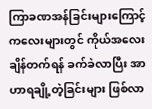ကြာခဏအန်ခြင်းများကြောင့် ကလေးများတွင် ကိုယ်အလေးချိန်တက်ရန် ခက်ခဲလာပြီး အာဟာရချို့တဲ့ခြင်းများ ဖြစ်လာ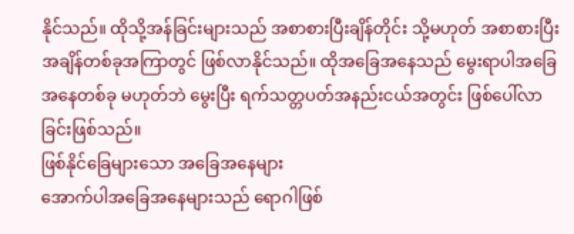နိုင်သည်။ ထိုသို့အန်ခြင်းများသည် အစာစားပြီးချိန်တိုင်း သို့မဟုတ် အစာစားပြီး အချိန်တစ်ခုအကြာတွင် ဖြစ်လာနိုင်သည်။ ထိုအခြေအနေသည် မွေးရာပါအခြေအနေတစ်ခု မဟုတ်ဘဲ မွေးပြီး ရက်သတ္တပတ်အနည်းငယ်အတွင်း ဖြစ်ပေါ်လာခြင်းဖြစ်သည်။
ဖြစ်နိုင်ခြေများသော အခြေအနေများ
အောက်ပါအခြေအနေများသည် ရောဂါဖြစ်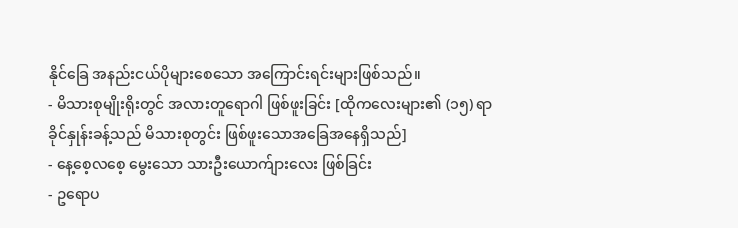နိုင်ခြေ အနည်းငယ်ပိုများစေသော အကြောင်းရင်းများဖြစ်သည်။
- မိသားစုမျိုးရိုးတွင် အလားတူရောဂါ ဖြစ်ဖူးခြင်း [ထိုကလေးများ၏ (၁၅) ရာခိုင်နှုန်းခန့်သည် မိသားစုတွင်း ဖြစ်ဖူးသောအခြေအနေရှိသည်]
- နေ့စေ့လစေ့ မွေးသော သားဦးယောက်ျားလေး ဖြစ်ခြင်း
- ဥရောပ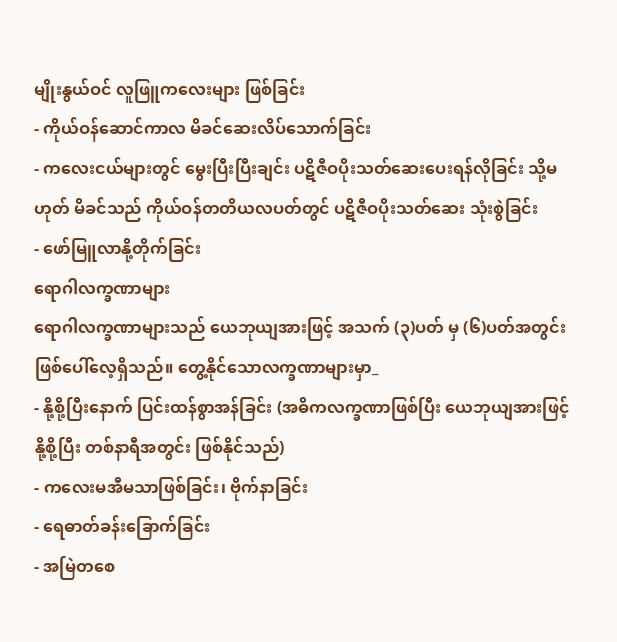မျိုးနွယ်ဝင် လူဖြူကလေးများ ဖြစ်ခြင်း
- ကိုယ်ဝန်ဆောင်ကာလ မိခင်ဆေးလိပ်သောက်ခြင်း
- ကလေးငယ်များတွင် မွေးပြီးပြီးချင်း ပဋိဇီဝပိုးသတ်ဆေးပေးရန်လိုခြင်း သို့မဟုတ် မိခင်သည် ကိုယ်ဝန်တတိယလပတ်တွင် ပဋိဇီဝပိုးသတ်ဆေး သုံးစွဲခြင်း
- ဖော်မြူလာနို့တိုက်ခြင်း
ရောဂါလက္ခဏာများ
ရောဂါလက္ခဏာများသည် ယေဘုယျအားဖြင့် အသက် (၃)ပတ် မှ (၆)ပတ်အတွင်း ဖြစ်ပေါ်လေ့ရှိသည်။ တွေ့နိုင်သောလက္ခဏာများမှာ_
- နို့စို့ပြီးနောက် ပြင်းထန်စွာအန်ခြင်း (အဓိကလက္ခဏာဖြစ်ပြီး ယေဘုယျအားဖြင့် နို့စို့ပြီး တစ်နာရီအတွင်း ဖြစ်နိုင်သည်)
- ကလေးမအီမသာဖြစ်ခြင်း၊ ဗိုက်နာခြင်း
- ရေဓာတ်ခန်းခြောက်ခြင်း
- အမြဲတစေ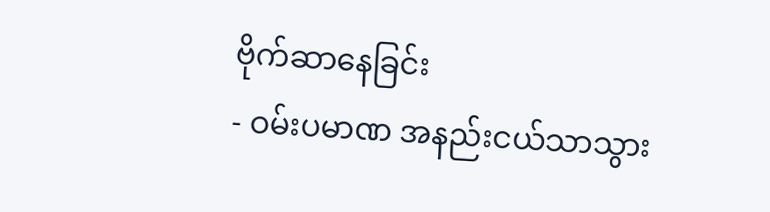ဗိုက်ဆာနေခြင်း
- ဝမ်းပမာဏ အနည်းငယ်သာသွား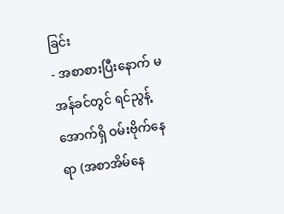ခြင်း
- အစာစားပြီးနောက် မအန်ခင်တွင် ရင်ညွန့်အောက်ရှိ ဝမ်းဗိုက်နေရာ (အစာအိမ်နေ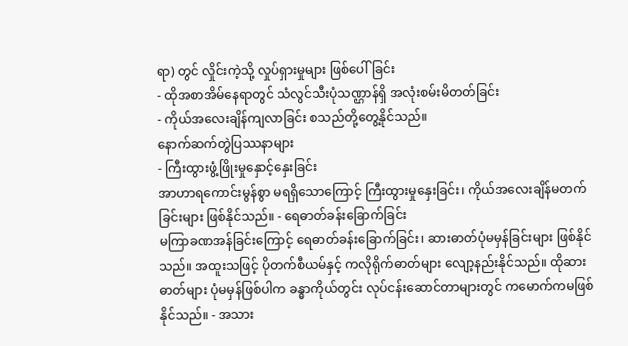ရာ) တွင် လှိုင်းကဲ့သို့ လှုပ်ရှားမှုများ ဖြစ်ပေါ်ခြင်း
- ထိုအစာအိမ်နေရာတွင် သံလွင်သီးပုံသဏ္ဌာန်ရှိ အလုံးစမ်းမိတတ်ခြင်း
- ကိုယ်အလေးချိန်ကျလာခြင်း စသည်တို့တွေ့နိုင်သည်။
နောက်ဆက်တွဲပြဿနာများ
- ကြီးထွားဖွံ့ဖြိုးမှုနှောင့်နှေးခြင်း
အာဟာရကောင်းမွန်စွာ မရရှိသောကြောင့် ကြီးထွားမှုနှေးခြင်း၊ ကိုယ်အလေးချိန်မတက်ခြင်းများ ဖြစ်နိုင်သည်။ - ရေဓာတ်ခန်းခြောက်ခြင်း
မကြာခဏအန်ခြင်းကြောင့် ရေဓာတ်ခန်းခြောက်ခြင်း၊ ဆားဓာတ်ပုံမမှန်ခြင်းများ ဖြစ်နိုင်သည်။ အထူးသဖြင့် ပိုတက်စီယမ်နှင့် ကလိုရိုက်ဓာတ်များ လျော့နည်းနိုင်သည်။ ထိုဆားဓာတ်များ ပုံမမှန်ဖြစ်ပါက ခန္ဓာကိုယ်တွင်း လုပ်ငန်းဆောင်တာများတွင် ကမောက်ကမဖြစ်နိုင်သည်။ - အသား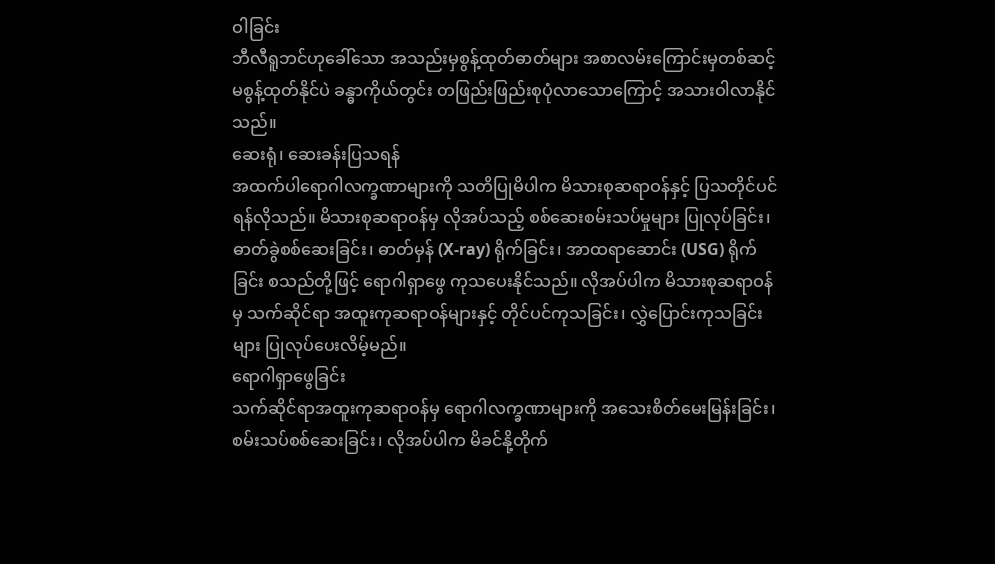ဝါခြင်း
ဘီလီရူဘင်ဟုခေါ်သော အသည်းမှစွန့်ထုတ်ဓာတ်များ အစာလမ်းကြောင်းမှတစ်ဆင့် မစွန့်ထုတ်နိုင်ပဲ ခန္ဓာကိုယ်တွင်း တဖြည်းဖြည်းစုပုံလာသောကြောင့် အသားဝါလာနိုင်သည်။
ဆေးရုံ၊ ဆေးခန်းပြသရန်
အထက်ပါရောဂါလက္ခဏာများကို သတိပြုမိပါက မိသားစုဆရာဝန်နှင့် ပြသတိုင်ပင်ရန်လိုသည်။ မိသားစုဆရာဝန်မှ လိုအပ်သည့် စစ်ဆေးစမ်းသပ်မှုများ ပြုလုပ်ခြင်း၊ ဓာတ်ခွဲစစ်ဆေးခြင်း၊ ဓာတ်မှန် (X-ray) ရိုက်ခြင်း၊ အာထရာဆောင်း (USG) ရိုက်ခြင်း စသည်တို့ဖြင့် ရောဂါရှာဖွေ ကုသပေးနိုင်သည်။ လိုအပ်ပါက မိသားစုဆရာဝန်မှ သက်ဆိုင်ရာ အထူးကုဆရာဝန်များနှင့် တိုင်ပင်ကုသခြင်း၊ လွှဲပြောင်းကုသခြင်းများ ပြုလုပ်ပေးလိမ့်မည်။
ရောဂါရှာဖွေခြင်း
သက်ဆိုင်ရာအထူးကုဆရာဝန်မှ ရောဂါလက္ခဏာများကို အသေးစိတ်မေးမြန်းခြင်း၊ စမ်းသပ်စစ်ဆေးခြင်း၊ လိုအပ်ပါက မိခင်နို့တိုက်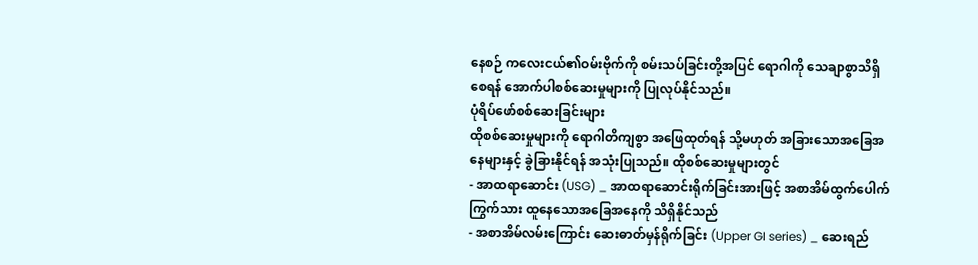နေစဉ် ကလေးငယ်၏ဝမ်းဗိုက်ကို စမ်းသပ်ခြင်းတို့အပြင် ရောဂါကို သေချာစွာသိရှိစေရန် အောက်ပါစစ်ဆေးမှုများကို ပြုလုပ်နိုင်သည်။
ပုံရိပ်ဖော်စစ်ဆေးခြင်းများ
ထိုစစ်ဆေးမှုများကို ရောဂါတိကျစွာ အဖြေထုတ်ရန် သို့မဟုတ် အခြားသောအခြေအနေများနှင့် ခွဲခြားနိုင်ရန် အသုံးပြုသည်။ ထိုစစ်ဆေးမှုများတွင်
- အာထရာဆောင်း (USG) _ အာထရာဆောင်းရိုက်ခြင်းအားဖြင့် အစာအိမ်ထွက်ပေါက်ကြွက်သား ထူနေသောအခြေအနေကို သိရှိနိုင်သည်
- အစာအိမ်လမ်းကြောင်း ဆေးဓာတ်မှန်ရိုက်ခြင်း (Upper GI series) _ ဆေးရည်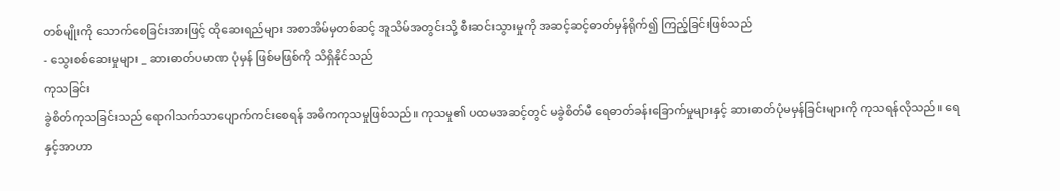တစ်မျိုးကို သောက်စေခြင်းအားဖြင့် ထိုဆေးရည်များ အစာအိမ်မှတစ်ဆင့် အူသိမ်အတွင်းသို့ စီးဆင်းသွားမှုကို အဆင့်ဆင့်ဓာတ်မှန်ရိုက်၍ ကြည့်ခြင်းဖြစ်သည်
- သွေးစစ်ဆေးမှုများ _ ဆားဓာတ်ပမာဏ ပုံမှန် ဖြစ်မဖြစ်ကို သိရှိနိုင်သည်
ကုသခြင်း
ခွဲစိတ်ကုသခြင်းသည် ရောဂါသက်သာပျောက်ကင်းစေရန် အဓိကကုသမှုဖြစ်သည်။ ကုသမှု၏ ပထမအဆင့်တွင် မခွဲစိတ်မီ ရေဓာတ်ခန်းခြောက်မှုများနှင့် ဆားဓာတ်ပုံမမှန်ခြင်းများကို ကုသရန်လိုသည်။ ရေနှင့်အာဟာ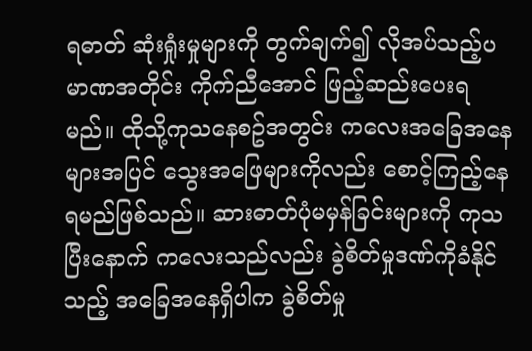ရဓာတ် ဆုံးရှုံးမှုများကို တွက်ချက်၍ လိုအပ်သည့်ပမာဏအတိုင်း ကိုက်ညီအောင် ဖြည့်ဆည်းပေးရမည်။ ထိုသို့ကုသနေစဥ်အတွင်း ကလေးအခြေအနေများအပြင် သွေးအဖြေများကိုလည်း စောင့်ကြည့်နေရမည်ဖြစ်သည်။ ဆားဓာတ်ပုံမမှန်ခြင်းများကို ကုသပြီးနောက် ကလေးသည်လည်း ခွဲစိတ်မှုဒဏ်ကိုခံနိုင်သည့် အခြေအနေရှိပါက ခွဲစိတ်မှု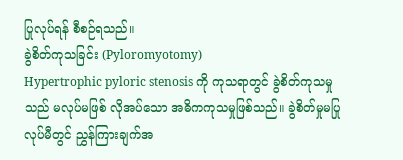ပြုလုပ်ရန် စီစဉ်ရသည်။
ခွဲစိတ်ကုသခြင်း (Pyloromyotomy)
Hypertrophic pyloric stenosis ကို ကုသရာတွင် ခွဲစိတ်ကုသမှုသည် မလုပ်မဖြစ် လိုအပ်သော အဓိကကုသမှုဖြစ်သည်။ ခွဲစိတ်မှုမပြုလုပ်မီတွင် ညွှန်ကြားချက်အ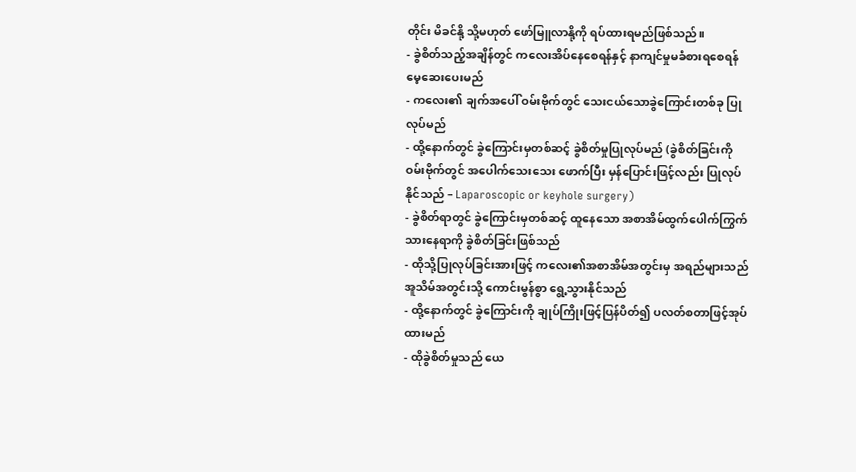တိုင်း မိခင်နို့ သို့မဟုတ် ဖော်မြူလာနို့ကို ရပ်ထားရမည်ဖြစ်သည်။
- ခွဲစိတ်သည့်အချိန်တွင် ကလေးအိပ်နေစေရန်နှင့် နာကျင်မှုမခံစားရစေရန် မေ့ဆေးပေးမည်
- ကလေး၏ ချက်အပေါ် ဝမ်းဗိုက်တွင် သေးငယ်သောခွဲကြောင်းတစ်ခု ပြုလုပ်မည်
- ထို့နောက်တွင် ခွဲကြောင်းမှတစ်ဆင့် ခွဲစိတ်မှုပြုလုပ်မည် (ခွဲစိတ်ခြင်းကို ဝမ်းဗိုက်တွင် အပေါက်သေးသေး ဖောက်ပြီး မှန်ပြောင်းဖြင့်လည်း ပြုလုပ်နိုင်သည် – Laparoscopic or keyhole surgery)
- ခွဲစိတ်ရာတွင် ခွဲကြောင်းမှတစ်ဆင့် ထူနေသော အစာအိမ်ထွက်ပေါက်ကြွက်သားနေရာကို ခွဲစိတ်ခြင်းဖြစ်သည်
- ထိုသို့ပြုလုပ်ခြင်းအားဖြင့် ကလေး၏အစာအိမ်အတွင်းမှ အရည်များသည် အူသိမ်အတွင်းသို့ ကောင်းမွန်စွာ ရွေ့သွားနိုင်သည်
- ထို့နောက်တွင် ခွဲကြောင်းကို ချုပ်ကြိုးဖြင့်ပြန်ပိတ်၍ ပလတ်စတာဖြင့်အုပ်ထားမည်
- ထိုခွဲစိတ်မှုသည် ယေ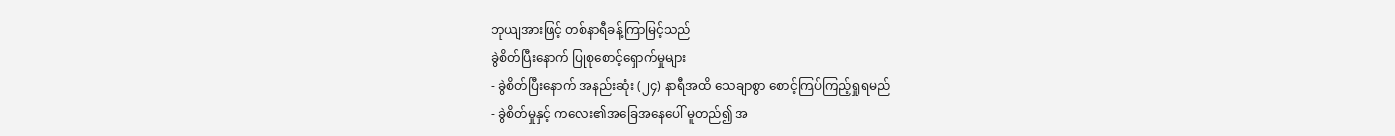ဘုယျအားဖြင့် တစ်နာရီခန့်ကြာမြင့်သည်
ခွဲစိတ်ပြီးနောက် ပြုစုစောင့်ရှောက်မှုများ
- ခွဲစိတ်ပြီးနောက် အနည်းဆုံး (၂၄) နာရီအထိ သေချာစွာ စောင့်ကြပ်ကြည့်ရှုရမည်
- ခွဲစိတ်မှုနှင့် ကလေး၏အခြေအနေပေါ် မူတည်၍ အ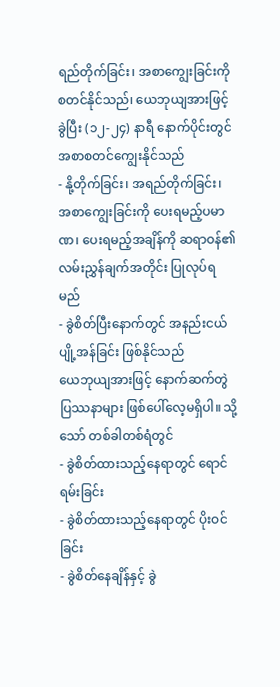ရည်တိုက်ခြင်း၊ အစာကျွေးခြင်းကို စတင်နိုင်သည်၊ ယေဘုယျအားဖြင့် ခွဲပြီး (၁၂-၂၄) နာရီ နောက်ပိုင်းတွင် အစာစတင်ကျွေးနိုင်သည်
- နို့တိုက်ခြင်း၊ အရည်တိုက်ခြင်း၊ အစာကျွေးခြင်းကို ပေးရမည့်ပမာဏ၊ ပေးရမည့်အချိန်ကို ဆရာဝန်၏ လမ်းညွှန်ချက်အတိုင်း ပြုလုပ်ရမည်
- ခွဲစိတ်ပြီးနောက်တွင် အနည်းငယ်ပျို့အန်ခြင်း ဖြစ်နိုင်သည်
ယေဘုယျအားဖြင့် နောက်ဆက်တွဲပြဿနာများ ဖြစ်ပေါ်လေ့မရှိပါ။ သို့သော် တစ်ခါတစ်ရံတွင်
- ခွဲစိတ်ထားသည့်နေရာတွင် ရောင်ရမ်းခြင်း
- ခွဲစိတ်ထားသည့်နေရာတွင် ပိုးဝင်ခြင်း
- ခွဲစိတ်နေချိန်နှင့် ခွဲ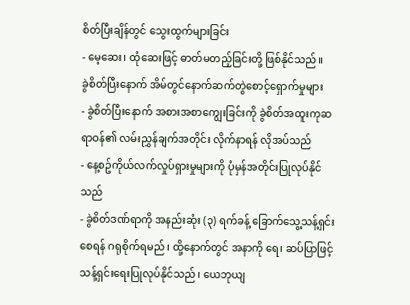စိတ်ပြီးချိန်တွင် သွေးထွက်များခြင်း
- မေ့ဆေး၊ ထုံဆေးဖြင့် ဓာတ်မတည့်ခြင်းတို့ ဖြစ်နိုင်သည်။
ခွဲစိတ်ပြီးနောက် အိမ်တွင်နောက်ဆက်တွဲစောင့်ရှောက်မှုများ
- ခွဲစိတ်ပြီးနောက် အစားအစာကျွေးခြင်းကို ခွဲစိတ်အထူးကုဆရာဝန်၏ လမ်းညွှန်ချက်အတိုင်း လိုက်နာရန် လိုအပ်သည်
- နေ့စဥ်ကိုယ်လက်လှုပ်ရှားမှုများကို ပုံမှန်အတိုင်းပြုလုပ်နိုင်သည်
- ခွဲစိတ်ဒဏ်ရာကို အနည်းဆုံး (၃) ရက်ခန့် ခြောက်သွေ့သန့်ရှင်းစေရန် ဂရုစိုက်ရမည်၊ ထို့နောက်တွင် အနာကို ရေ၊ ဆပ်ပြာဖြင့် သန့်ရှင်းရေးပြုလုပ်နိုင်သည်၊ ယေဘုယျ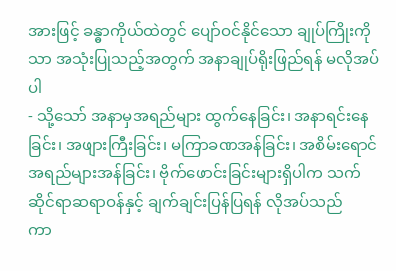အားဖြင့် ခန္ဓာကိုယ်ထဲတွင် ပျော်ဝင်နိုင်သော ချုပ်ကြိုးကိုသာ အသုံးပြုသည့်အတွက် အနာချုပ်ရိုးဖြည်ရန် မလိုအပ်ပါ
- သို့သော် အနာမှအရည်များ ထွက်နေခြင်း၊ အနာရင်းနေခြင်း၊ အဖျားကြီးခြင်း၊ မကြာခဏအန်ခြင်း၊ အစိမ်းရောင်အရည်များအန်ခြင်း၊ ဗိုက်ဖောင်းခြင်းများရှိပါက သက်ဆိုင်ရာဆရာဝန်နှင့် ချက်ချင်းပြန်ပြရန် လိုအပ်သည်
ကာ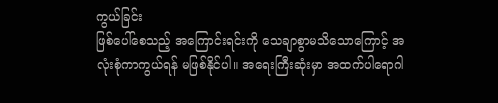ကွယ်ခြင်း
ဖြစ်ပေါ်စေသည့် အကြောင်းရင်းကို သေချာစွာမသိသောကြောင့် အလုံးစုံကာကွယ်ရန် မဖြစ်နိုင်ပါ။ အရေးကြီးဆုံးမှာ အထက်ပါရောဂါ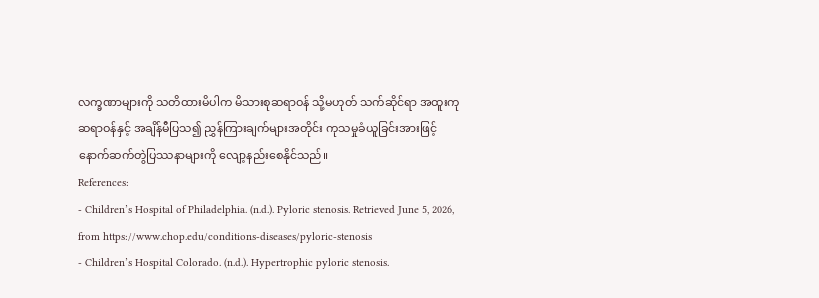လက္ခဏာများကို သတိထားမိပါက မိသားစုဆရာဝန် သို့မဟုတ် သက်ဆိုင်ရာ အထူးကုဆရာဝန်နှင့် အချိန်မီပြသ၍ ညွှန်ကြားချက်များအတိုင်း ကုသမှုခံယူခြင်းအားဖြင့် နောက်ဆက်တွဲပြဿနာများကို လျော့နည်းစေနိုင်သည်။
References:
- Children’s Hospital of Philadelphia. (n.d.). Pyloric stenosis. Retrieved June 5, 2026, from https://www.chop.edu/conditions-diseases/pyloric-stenosis
- Children’s Hospital Colorado. (n.d.). Hypertrophic pyloric stenosis.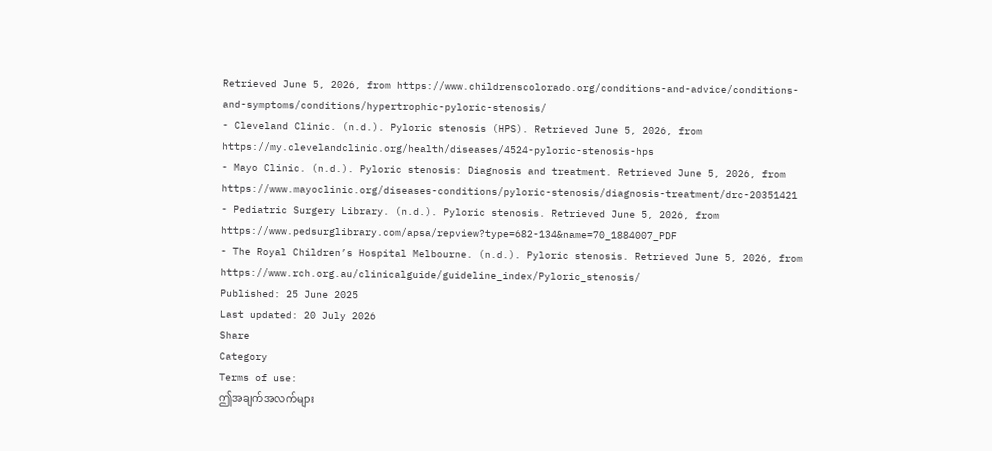Retrieved June 5, 2026, from https://www.childrenscolorado.org/conditions-and-advice/conditions-and-symptoms/conditions/hypertrophic-pyloric-stenosis/
- Cleveland Clinic. (n.d.). Pyloric stenosis (HPS). Retrieved June 5, 2026, from https://my.clevelandclinic.org/health/diseases/4524-pyloric-stenosis-hps
- Mayo Clinic. (n.d.). Pyloric stenosis: Diagnosis and treatment. Retrieved June 5, 2026, from https://www.mayoclinic.org/diseases-conditions/pyloric-stenosis/diagnosis-treatment/drc-20351421
- Pediatric Surgery Library. (n.d.). Pyloric stenosis. Retrieved June 5, 2026, from https://www.pedsurglibrary.com/apsa/repview?type=682-134&name=70_1884007_PDF
- The Royal Children’s Hospital Melbourne. (n.d.). Pyloric stenosis. Retrieved June 5, 2026, from https://www.rch.org.au/clinicalguide/guideline_index/Pyloric_stenosis/
Published: 25 June 2025
Last updated: 20 July 2026
Share
Category
Terms of use:
ဤအချက်အလက်များ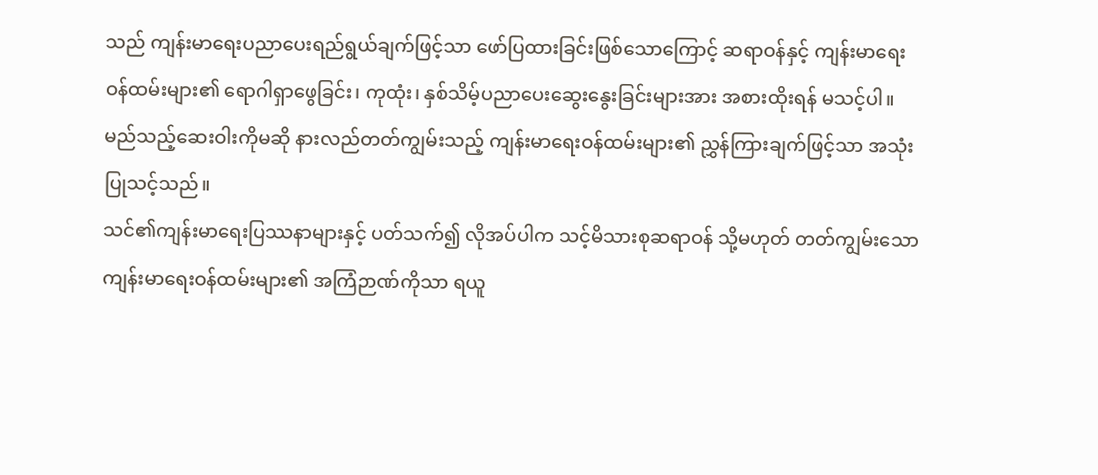သည် ကျန်းမာရေးပညာပေးရည်ရွယ်ချက်ဖြင့်သာ ဖော်ပြထားခြင်းဖြစ်သောကြောင့် ဆရာဝန်နှင့် ကျန်းမာရေးဝန်ထမ်းများ၏ ရောဂါရှာဖွေခြင်း၊ ကုထုံး၊ နှစ်သိမ့်ပညာပေးဆွေးနွေးခြင်းများအား အစားထိုးရန် မသင့်ပါ။ မည်သည့်ဆေးဝါးကိုမဆို နားလည်တတ်ကျွမ်းသည့် ကျန်းမာရေးဝန်ထမ်းများ၏ ညွှန်ကြားချက်ဖြင့်သာ အသုံးပြုသင့်သည်။
သင်၏ကျန်းမာရေးပြဿနာများနှင့် ပတ်သက်၍ လိုအပ်ပါက သင့်မိသားစုဆရာဝန် သို့မဟုတ် တတ်ကျွမ်းသော ကျန်းမာရေးဝန်ထမ်းများ၏ အကြံဉာဏ်ကိုသာ ရယူ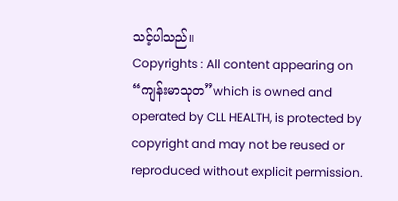သင့်ပါသည်။
Copyrights : All content appearing on “ကျန်းမာသုတ”which is owned and operated by CLL HEALTH, is protected by copyright and may not be reused or reproduced without explicit permission.